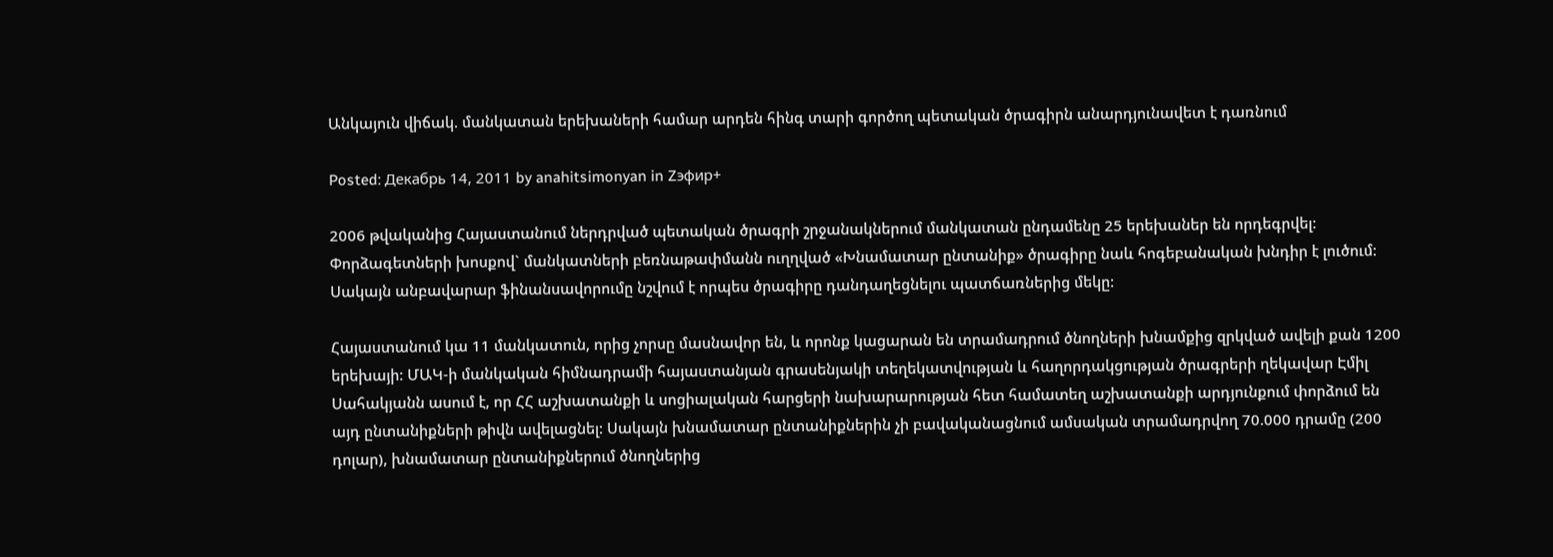Անկայուն վիճակ. մանկատան երեխաների համար արդեն հինգ տարի գործող պետական ծրագիրն անարդյունավետ է դառնում

Posted: Декабрь 14, 2011 by anahitsimonyan in Zэфир+

2006 թվականից Հայաստանում ներդրված պետական ծրագրի շրջանակներում մանկատան ընդամենը 25 երեխաներ են որդեգրվել: Փորձագետների խոսքով` մանկատների բեռնաթափմանն ուղղված «Խնամատար ընտանիք» ծրագիրը նաև հոգեբանական խնդիր է լուծում: Սակայն անբավարար ֆինանսավորումը նշվում է որպես ծրագիրը դանդաղեցնելու պատճառներից մեկը:

Հայաստանում կա 11 մանկատուն, որից չորսը մասնավոր են, և որոնք կացարան են տրամադրում ծնողների խնամքից զրկված ավելի քան 1200 երեխայի: ՄԱԿ-ի մանկական հիմնադրամի հայաստանյան գրասենյակի տեղեկատվության և հաղորդակցության ծրագրերի ղեկավար Էմիլ Սահակյանն ասում է, որ ՀՀ աշխատանքի և սոցիալական հարցերի նախարարության հետ համատեղ աշխատանքի արդյունքում փորձում են այդ ընտանիքների թիվն ավելացնել: Սակայն խնամատար ընտանիքներին չի բավականացնում ամսական տրամադրվող 70.000 դրամը (200 դոլար), խնամատար ընտանիքներում ծնողներից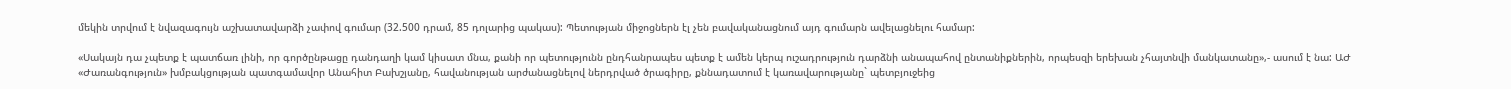մեկին տրվում է նվազագույն աշխատավարձի չափով գումար (32.500 դրամ, 85 դոլարից պակաս): Պետության միջոցներն էլ չեն բավականացնում այդ գումարն ավելացնելու համար:

«Սակայն դա չպետք է պատճառ լինի, որ գործընթացը դանդաղի կամ կիսատ մնա, քանի որ պետությունն ընդհանրապես պետք է ամեն կերպ ուշադրություն դարձնի անապահով ընտանիքներին, որպեսզի երեխան չհայտնվի մանկատանը»,- ասում է նա: ԱԺ «Ժառանգություն» խմբակցության պատգամավոր Անահիտ Բախշյանը, հավանության արժանացնելով ներդրված ծրագիրը, քննադատում է կառավարությանը` պետբյուջեից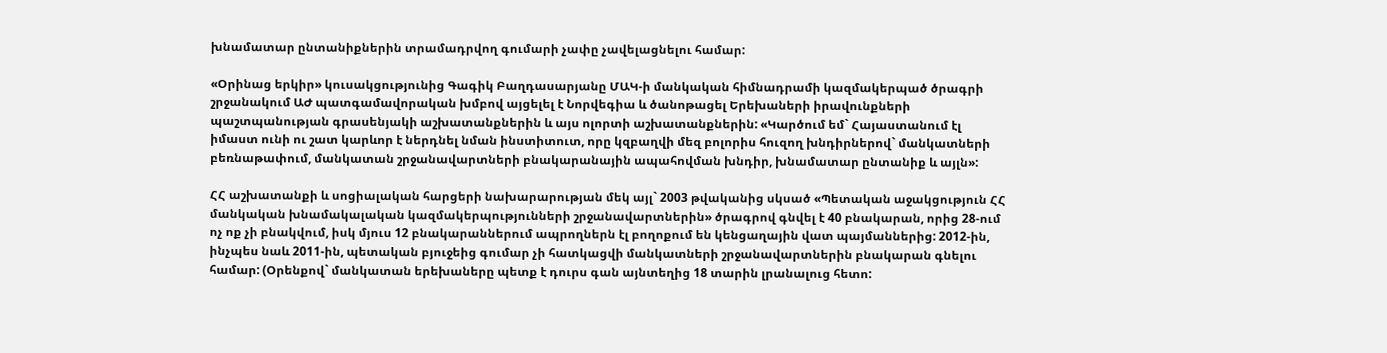խնամատար ընտանիքներին տրամադրվող գումարի չափը չավելացնելու համար:

«Օրինաց երկիր» կուսակցությունից Գագիկ Բաղդասարյանը ՄԱԿ-ի մանկական հիմնադրամի կազմակերպած ծրագրի շրջանակում ԱԺ պատգամավորական խմբով այցելել է Նորվեգիա և ծանոթացել Երեխաների իրավունքների պաշտպանության գրասենյակի աշխատանքներին և այս ոլորտի աշխատանքներին: «Կարծում եմ` Հայաստանում էլ իմաստ ունի ու շատ կարևոր է ներդնել նման ինստիտուտ, որը կզբաղվի մեզ բոլորիս հուզող խնդիրներով` մանկատների բեռնաթափում, մանկատան շրջանավարտների բնակարանային ապահովման խնդիր, խնամատար ընտանիք և այլն»:

ՀՀ աշխատանքի և սոցիալական հարցերի նախարարության մեկ այլ` 2003 թվականից սկսած «Պետական աջակցություն ՀՀ մանկական խնամակալական կազմակերպությունների շրջանավարտներին» ծրագրով գնվել է 40 բնակարան, որից 28-ում ոչ ոք չի բնակվում, իսկ մյուս 12 բնակարաններում ապրողներն էլ բողոքում են կենցաղային վատ պայմաններից: 2012-ին, ինչպես նաև 2011-ին, պետական բյուջեից գումար չի հատկացվի մանկատների շրջանավարտներին բնակարան գնելու համար: (Օրենքով` մանկատան երեխաները պետք է դուրս գան այնտեղից 18 տարին լրանալուց հետո: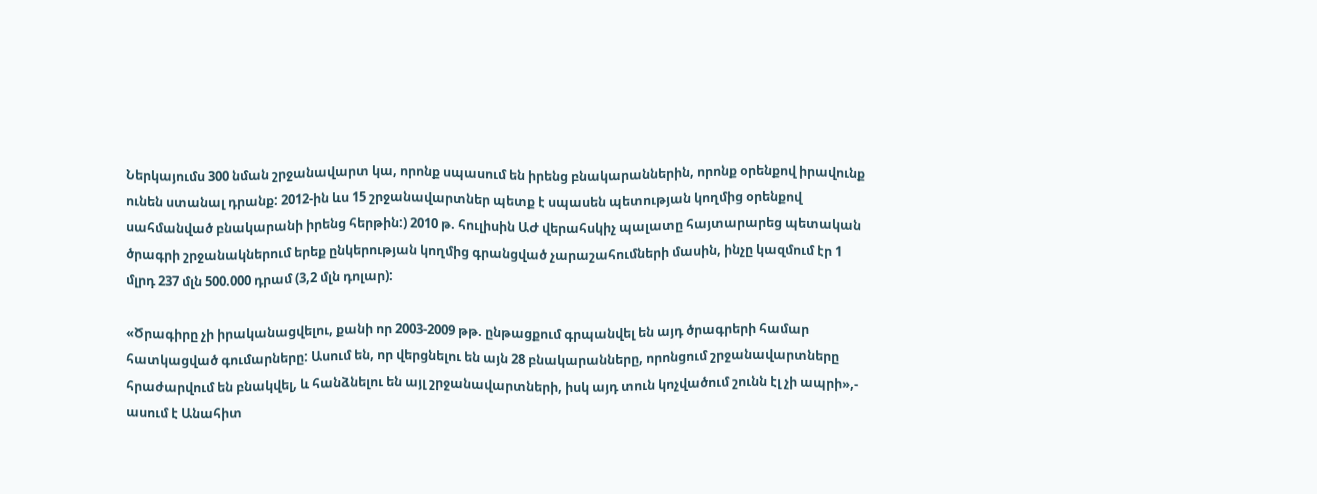Ներկայումս 300 նման շրջանավարտ կա, որոնք սպասում են իրենց բնակարաններին, որոնք օրենքով իրավունք ունեն ստանալ դրանք: 2012-ին ևս 15 շրջանավարտներ պետք է սպասեն պետության կողմից օրենքով սահմանված բնակարանի իրենց հերթին:) 2010 թ. հուլիսին ԱԺ վերահսկիչ պալատը հայտարարեց պետական ծրագրի շրջանակներում երեք ընկերության կողմից գրանցված չարաշահումների մասին, ինչը կազմում էր 1 մլրդ 237 մլն 500.000 դրամ (3,2 մլն դոլար):

«Ծրագիրը չի իրականացվելու, քանի որ 2003-2009 թթ. ընթացքում գրպանվել են այդ ծրագրերի համար հատկացված գումարները: Ասում են, որ վերցնելու են այն 28 բնակարանները, որոնցում շրջանավարտները հրաժարվում են բնակվել, և հանձնելու են այլ շրջանավարտների, իսկ այդ տուն կոչվածում շունն էլ չի ապրի»,- ասում է Անահիտ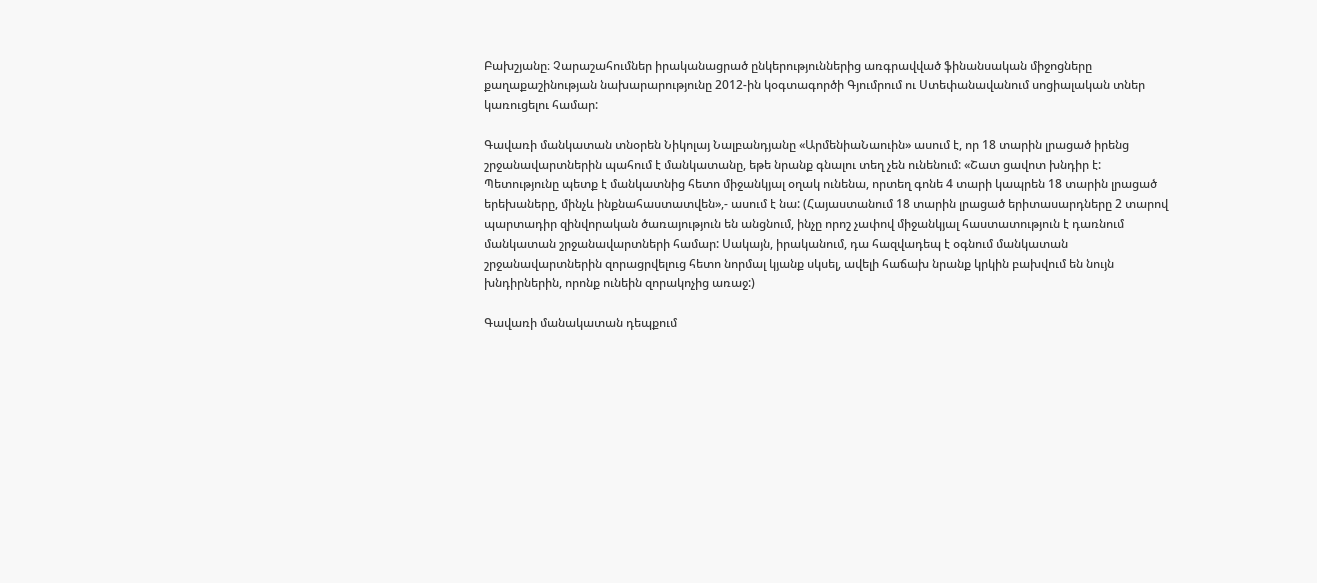Բախշյանը։ Չարաշահումներ իրականացրած ընկերություններից առգրավված ֆինանսական միջոցները քաղաքաշինության նախարարությունը 2012-ին կօգտագործի Գյումրում ու Ստեփանավանում սոցիալական տներ կառուցելու համար:

Գավառի մանկատան տնօրեն Նիկոլայ Նալբանդյանը «ԱրմենիաՆաուին» ասում է, որ 18 տարին լրացած իրենց շրջանավարտներին պահում է մանկատանը, եթե նրանք գնալու տեղ չեն ունենում: «Շատ ցավոտ խնդիր է: Պետությունը պետք է մանկատնից հետո միջանկյալ օղակ ունենա, որտեղ գոնե 4 տարի կապրեն 18 տարին լրացած երեխաները, մինչև ինքնահաստատվեն»,- ասում է նա: (Հայաստանում 18 տարին լրացած երիտասարդները 2 տարով պարտադիր զինվորական ծառայություն են անցնում, ինչը որոշ չափով միջանկյալ հաստատություն է դառնում մանկատան շրջանավարտների համար: Սակայն, իրականում, դա հազվադեպ է օգնում մանկատան շրջանավարտներին զորացրվելուց հետո նորմալ կյանք սկսել, ավելի հաճախ նրանք կրկին բախվում են նույն խնդիրներին, որոնք ունեին զորակոչից առաջ:)

Գավառի մանակատան դեպքում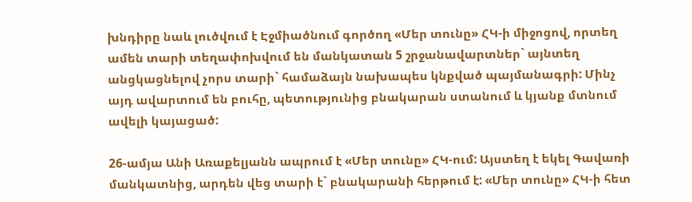խնդիրը նաև լուծվում է Էջմիածնում գործող «Մեր տունը» ՀԿ-ի միջոցով, որտեղ ամեն տարի տեղափոխվում են մանկատան 5 շրջանավարտներ` այնտեղ անցկացնելով չորս տարի` համաձայն նախապես կնքված պայմանագրի: Մինչ այդ ավարտում են բուհը, պետությունից բնակարան ստանում և կյանք մտնում ավելի կայացած:

26-ամյա Անի Առաքելյանն ապրում է «Մեր տունը» ՀԿ-ում: Այստեղ է եկել Գավառի մանկատնից, արդեն վեց տարի է` բնակարանի հերթում է: «Մեր տունը» ՀԿ-ի հետ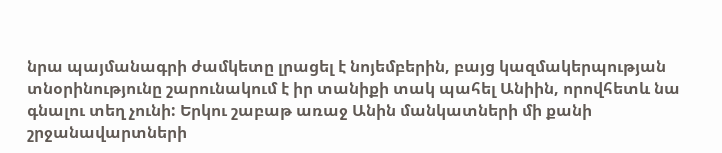նրա պայմանագրի ժամկետը լրացել է նոյեմբերին, բայց կազմակերպության տնօրինությունը շարունակում է իր տանիքի տակ պահել Անիին, որովհետև նա գնալու տեղ չունի: Երկու շաբաթ առաջ Անին մանկատների մի քանի շրջանավարտների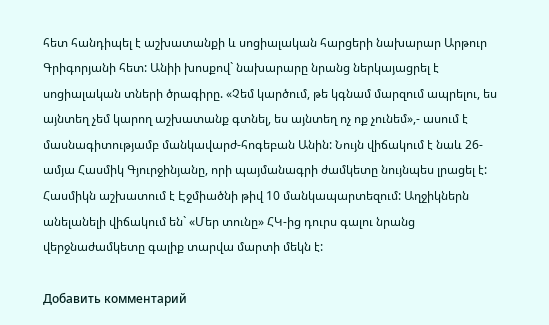հետ հանդիպել է աշխատանքի և սոցիալական հարցերի նախարար Արթուր Գրիգորյանի հետ: Անիի խոսքով` նախարարը նրանց ներկայացրել է սոցիալական տների ծրագիրը. «Չեմ կարծում, թե կգնամ մարզում ապրելու, ես այնտեղ չեմ կարող աշխատանք գտնել, ես այնտեղ ոչ ոք չունեմ»,- ասում է մասնագիտությամբ մանկավարժ-հոգեբան Անին: Նույն վիճակում է նաև 26-ամյա Հասմիկ Գյուրջինյանը, որի պայմանագրի ժամկետը նույնպես լրացել է: Հասմիկն աշխատում է Էջմիածնի թիվ 10 մանկապարտեզում: Աղջիկներն անելանելի վիճակում են` «Մեր տունը» ՀԿ-ից դուրս գալու նրանց վերջնաժամկետը գալիք տարվա մարտի մեկն է:

Добавить комментарий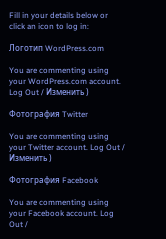Fill in your details below or click an icon to log in:

Логотип WordPress.com

You are commenting using your WordPress.com account. Log Out / Изменить )

Фотография Twitter

You are commenting using your Twitter account. Log Out / Изменить )

Фотография Facebook

You are commenting using your Facebook account. Log Out /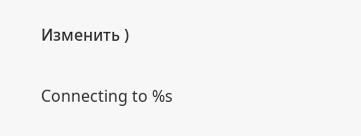Изменить )

Connecting to %s